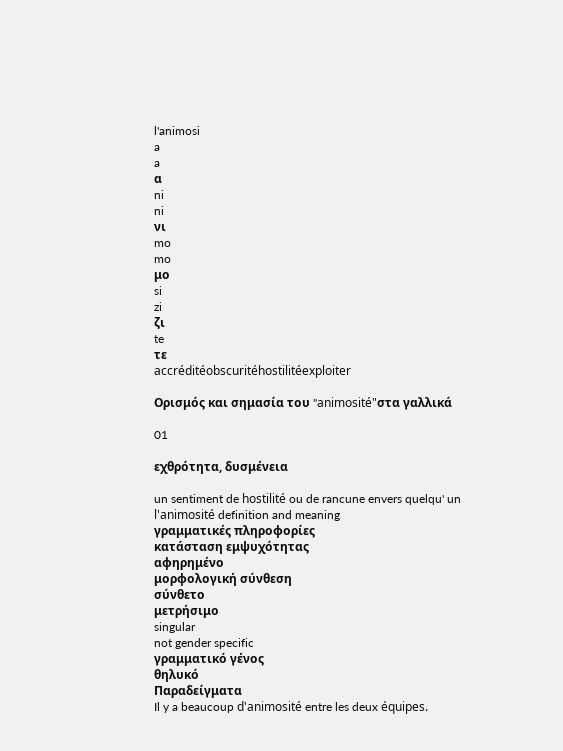l'animosi
a
a
α
ni
ni
νι
mo
mo
μο
si
zi
ζι
te
τε
accréditéobscuritéhostilitéexploiter

Ορισμός και σημασία του "animosité"στα γαλλικά

01

εχθρότητα, δυσμένεια

un sentiment de hostilité ou de rancune envers quelqu' un
l'animosité definition and meaning
γραμματικές πληροφορίες
κατάσταση εμψυχότητας
αφηρημένο
μορφολογική σύνθεση
σύνθετο
μετρήσιμο
singular
not gender specific
γραμματικό γένος
θηλυκό
Παραδείγματα
Il y a beaucoup d'animosité entre les deux équipes.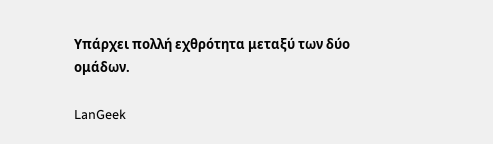Υπάρχει πολλή εχθρότητα μεταξύ των δύο ομάδων.

LanGeek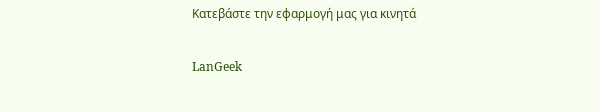Κατεβάστε την εφαρμογή μας για κινητά

LanGeek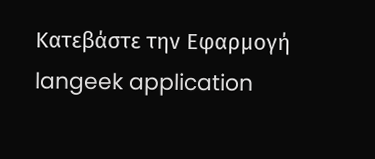Κατεβάστε την Εφαρμογή
langeek application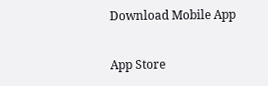Download Mobile App

App Store